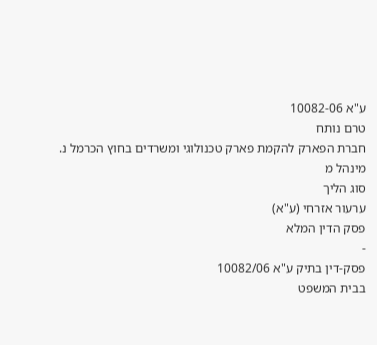ע"א 10082-06
טרם נותח
חברת הפארק להקמת פארק טכנולוגי ומשרדים בחוץ הכרמל נ. מינהל מ
סוג הליך
ערעור אזרחי (ע"א)
פסק הדין המלא
-
פסק-דין בתיק ע"א 10082/06
בבית המשפט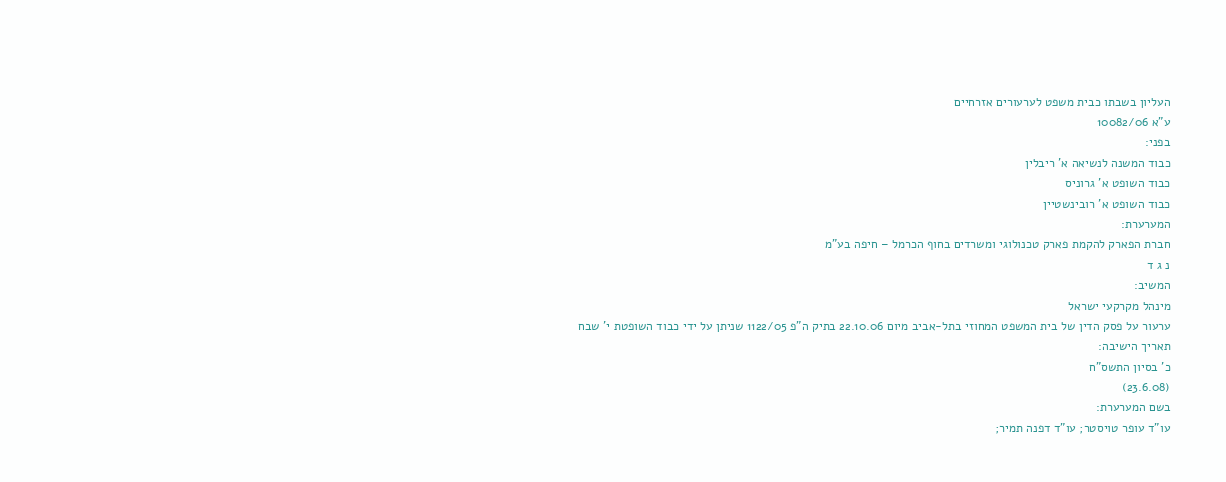העליון בשבתו כבית משפט לערעורים אזרחיים
ע"א 10082/06
בפני:
כבוד המשנה לנשיאה א' ריבלין
כבוד השופט א' גרוניס
כבוד השופט א' רובינשטיין
המערערת:
חברת הפארק להקמת פארק טכנולוגי ומשרדים בחוף הכרמל – חיפה בע"מ
נ ג ד
המשיב:
מינהל מקרקעי ישראל
ערעור על פסק הדין של בית המשפט המחוזי בתל-אביב מיום 22.10.06 בתיק ה"פ 1122/05 שניתן על ידי כבוד השופטת י' שבח
תאריך הישיבה:
כ' בסיון התשס"ח
(23.6.08)
בשם המערערת:
עו"ד עופר טויסטר; עו"ד דפנה תמיר;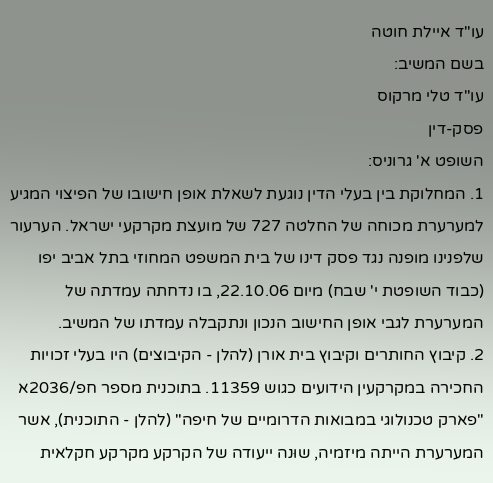עו"ד איילת חוטה
בשם המשיב:
עו"ד טלי מרקוס
פסק-דין
השופט א' גרוניס:
1. המחלוקת בין בעלי הדין נוגעת לשאלת אופן חישובו של הפיצוי המגיע למערערת מכוחה של החלטה 727 של מועצת מקרקעי ישראל. הערעור שלפנינו מופנה נגד פסק דינו של בית המשפט המחוזי בתל אביב יפו (כבוד השופטת י' שבח) מיום 22.10.06, בו נדחתה עמדתה של המערערת לגבי אופן החישוב הנכון ונתקבלה עמדתו של המשיב.
2. קיבוץ החותרים וקיבוץ בית אורן (להלן - הקיבוצים) היו בעלי זכויות החכירה במקרקעין הידועים כגוש 11359. בתוכנית מספר חפ/2036א "פארק טכנולוגי במבואות הדרומיים של חיפה" (להלן - התוכנית), אשר המערערת הייתה מיזמיה, שוּנה ייעודה של הקרקע מקרקע חקלאית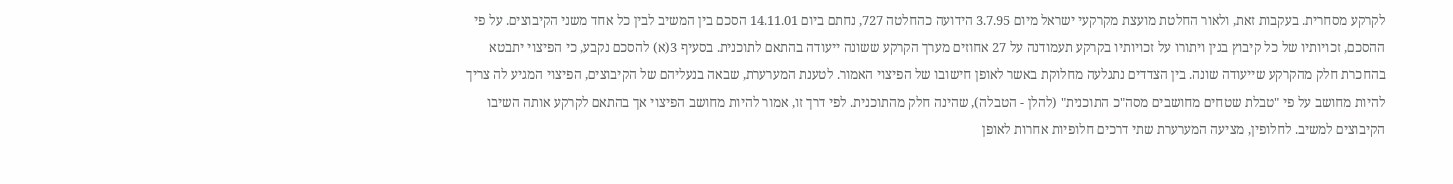לקרקע מסחרית. בעקבות זאת, ולאור החלטת מועצת מקרקעי ישראל מיום 3.7.95 הידועה כהחלטה 727, נחתם ביום 14.11.01 הסכם בין המשיב לבין כל אחד משני הקיבוצים. על פי ההסכם, זכויותיו של כל קיבוץ בגין ויתורו על זכויותיו בקרקע תעמודנה על 27 אחוזים מערך הקרקע ששונה ייעודה בהתאם לתוכנית. בסעיף 3(א) להסכם נקבע, כי הפיצוי יתבטא בהחכרת חלק מהקרקע שייעודה שונה. בין הצדדים נתגלעה מחלוקת באשר לאופן חישובו של הפיצוי האמור. לטענת המערערת, שבאה בנעליהם של הקיבוצים, הפיצוי המגיע לה צריך להיות מחושב על פי "טבלת שטחים מחושבים מסה"כ התוכנית" (להלן - הטבלה), שהינה חלק מהתוכנית. לפי דרך זו, אמור להיות מחושב הפיצוי אך בהתאם לקרקע אותה השיבו הקיבוצים למשיב. לחלופין, מציעה המערערת שתי דרכים חלופיות אחרות לאופן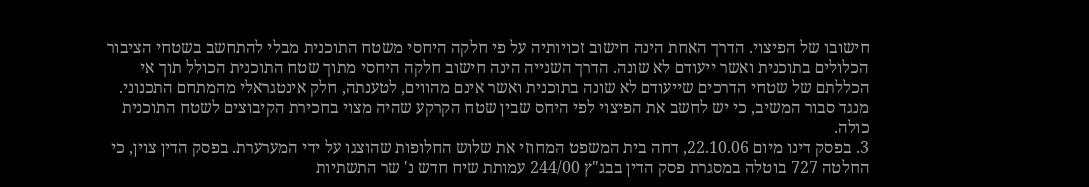חישובו של הפיצוי. הדרך האחת הינה חישוב זכויותיה על פי חלקה היחסי משטח התוכנית מבלי להתחשב בשטחי הציבור הכלולים בתוכנית ואשר ייעודם לא שונה. הדרך השנייה הינה חישוב חלקה היחסי מתוך שטח התוכנית הכולל תוך אי הכללתם של שטחי הדרכים שייעודם לא שונה בתוכנית ואשר אינם מהווים, לטענתה, חלק אינטגראלי מהמתחם התכנוני. מנגד סבור המשיב, כי יש לחשב את הפיצוי לפי היחס שבין שטח הקרקע שהיה מצוי בחכירת הקיבוצים לשטח התוכנית כולה.
3. בפסק דינו מיום 22.10.06, דחה בית המשפט המחוזי את שלוש החלופות שהוצגו על ידי המערערת. בפסק הדין צוין, כי החלטה 727 בוטלה במסגרת פסק הדין בבג"ץ 244/00 עמותת שיח חדש נ' שר התשתיות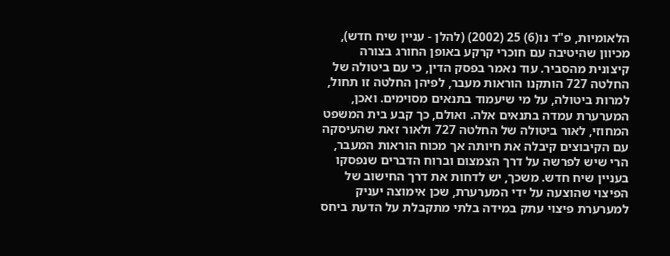הלאומיות, פ"ד נו(6) 25 (2002) (להלן - עניין שיח חדש), מכיוון שהיטיבה עם חוכרי קרקע באופן החורג בצורה קיצונית מהסביר. עוד נאמר בפסק הדין, כי עם ביטולה של החלטה 727 הותקנו הוראות מעבר, לפיהן החלטה זו תחול, למרות ביטולה, על מי שיעמוד בתנאים מסוימים. ואכן, המערערת עמדה בתנאים אלה. ואולם, כך קבע בית המשפט המחוזי, לאור ביטולה של החלטה 727 ולאור זאת שהעיסקה עם הקיבוצים קיבלה את חיותה אך מכוח הוראות המעבר, הרי שיש לפרשה על דרך הצמצום וברוח הדברים שנפסקו בעניין שיח חדש. משכך, יש לדחות את דרך החישוב של הפיצוי שהוצעה על ידי המערערת, שכן אימוצה יעניק למערערת פיצוי עתק במידה בלתי מתקבלת על הדעת ביחס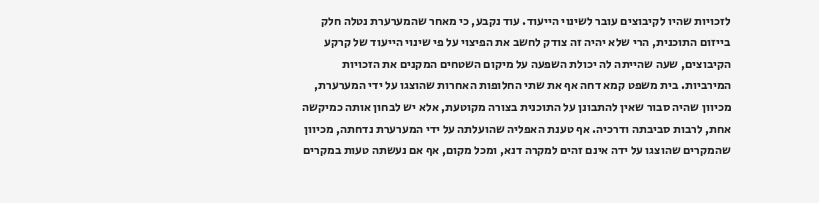לזכויות שהיו לקיבוצים עובר לשינוי הייעוד. עוד נקבע, כי מאחר שהמערערת נטלה חלק בייזום התוכנית, הרי שלא יהיה זה צודק לחשב את הפיצוי על פי שינוי הייעוד של קרקע הקיבוצים, שעה שהייתה לה יכולת השפעה על מיקום השטחים המקנים את הזכויות המירביות. בית משפט קמא דחה אף את שתי החלופות האחרות שהוצגו על ידי המערערת, מכיוון שהיה סבור שאין להתבונן על התוכנית בצורה מקוטעת, אלא יש לבחון אותה כמיקשה אחת, לרבות סביבתה ודרכיה. אף טענת האפליה שהועלתה על ידי המערערת נדחתה, מכיוון שהמקרים שהוצגו על ידה אינם זהים למקרה דנא, ומכל מקום, אף אם נעשתה טעות במקרים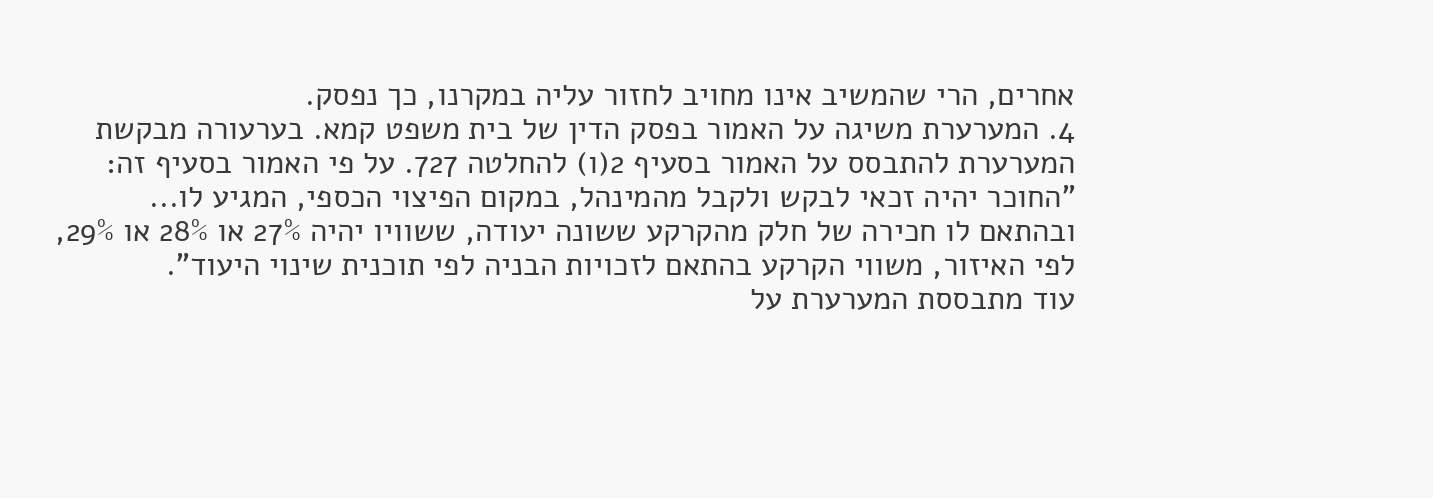אחרים, הרי שהמשיב אינו מחויב לחזור עליה במקרנו, כך נפסק.
4. המערערת משיגה על האמור בפסק הדין של בית משפט קמא. בערעורה מבקשת המערערת להתבסס על האמור בסעיף 2(ו) להחלטה 727. על פי האמור בסעיף זה:
"החוכר יהיה זכאי לבקש ולקבל מהמינהל, במקום הפיצוי הכספי, המגיע לו... ובהתאם לו חכירה של חלק מהקרקע ששונה יעודה, ששוויו יהיה 27% או 28% או 29%, לפי האיזור, משווי הקרקע בהתאם לזכויות הבניה לפי תוכנית שינוי היעוד".
עוד מתבססת המערערת על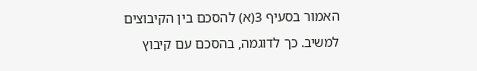האמור בסעיף 3(א) להסכם בין הקיבוצים למשיב. כך לדוגמה, בהסכם עם קיבוץ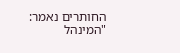החותרים נאמר:
"המינהל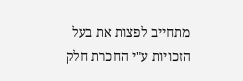מתחייב לפצות את בעל הזכויות ע"י החכרת חלק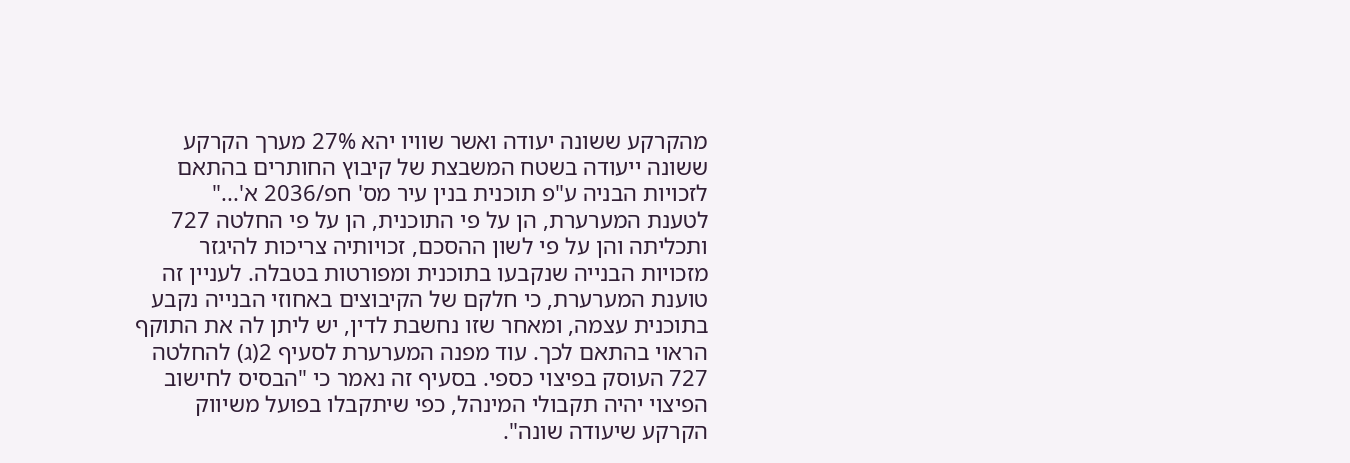מהקרקע ששונה יעודה ואשר שוויו יהא 27% מערך הקרקע ששונה ייעודה בשטח המשבצת של קיבוץ החותרים בהתאם לזכויות הבניה ע"פ תוכנית בנין עיר מס' חפ/2036 א'..."
לטענת המערערת, הן על פי התוכנית, הן על פי החלטה 727 ותכליתה והן על פי לשון ההסכם, זכויותיה צריכות להיגזר מזכויות הבנייה שנקבעו בתוכנית ומפורטות בטבלה. לעניין זה טוענת המערערת, כי חלקם של הקיבוצים באחוזי הבנייה נקבע בתוכנית עצמה, ומאחר שזו נחשבת לדין, יש ליתן לה את התוקף הראוי בהתאם לכך. עוד מפנה המערערת לסעיף 2(ג) להחלטה 727 העוסק בפיצוי כספי. בסעיף זה נאמר כי "הבסיס לחישוב הפיצוי יהיה תקבולי המינהל, כפי שיתקבלו בפועל משיווק הקרקע שיעודה שונה".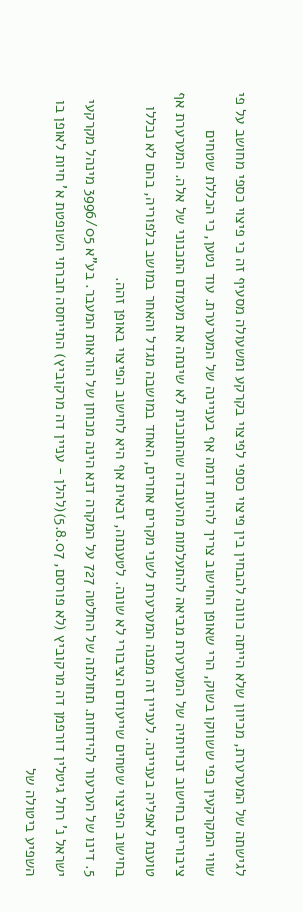לגישתה של המערערת, מכיוון שלא הייתה כוונה להבחין בין פיצוי כספי לפיצוי בקרקע ומשעולה מסעיף זה כי פיצוי כספי מחושב על פי שווי המקרקעין כפי ששווקו בשוק, הרי שאופן החישוב צריך להיות דומה אף בעניינה של המערערת. עוד נטען, כי הכללת שטחים ציבוריים בחישוב זכויותיה של המערערת מביאה להתעלמות מהעובדה שהתוכנית לא שינתה את מעמדם התכנוני של אלה. המערערת אף טוענת לאפליה בעניינה. לעניין זה מפנה המערערת לשני מקרים אחרים, האחד במושבה מגדל והאחר במושב בלפוריה, בהם לא נכללו בחישוב הפיצוי שטחים שייעודם הציבורי לא שונה. לטענתה, זכאית אף היא לחישוב הפיצוי באופן זהה.
5. דינו של הערעור להידחות. תחולתה של החלטה 727 על המקרה דנא הינה מכוחן של הוראות המעבר. בע"א 3996/05 מינהל מקרקעי ישראל נ' רחל גיטלין דורפמן דה מרקוביץ (לא פורסם, 5.8.07)(להלן - עניין דה מרקוביץ) התייחסה חברתי השופטת א' חיות לאופן בו השפיע ביטולה של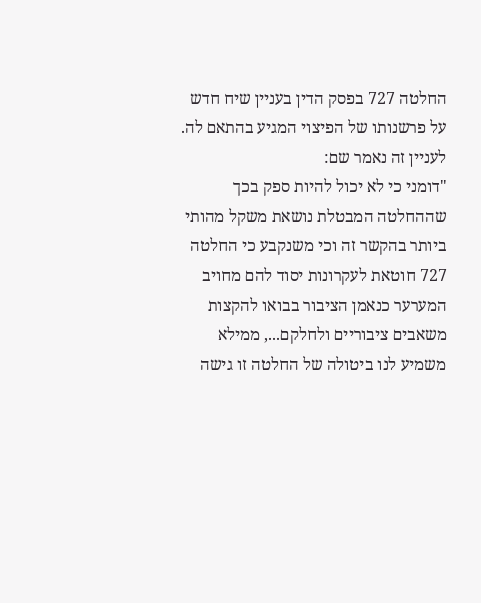החלטה 727 בפסק הדין בעניין שיח חדש על פרשנותו של הפיצוי המגיע בהתאם לה. לעניין זה נאמר שם:
"דומני כי לא יכול להיות ספק בכך שההחלטה המבטלת נושאת משקל מהותי ביותר בהקשר זה וכי משנקבע כי החלטה 727 חוטאת לעקרונות יסוד להם מחויב המערער כנאמן הציבור בבואו להקצות משאבים ציבוריים ולחלקם..., ממילא משמיע לנו ביטולה של החלטה זו גישה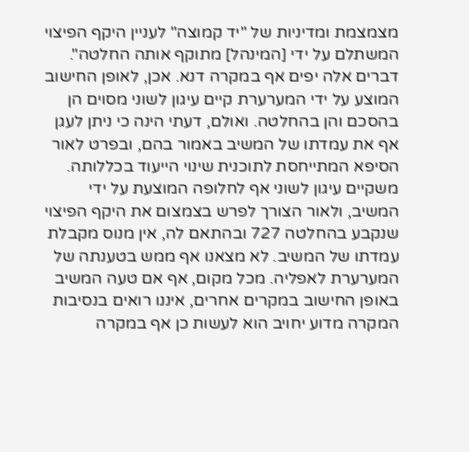מצמצמת ומדיניות של "יד קמוצה" לעניין היקף הפיצוי המשתלם על ידי [המינהל] מתוקף אותה החלטה".
דברים אלה יפים אף במקרה דנא. אכן, לאופן החישוב המוצע על ידי המערערת קיים עיגון לשוני מסוים הן בהסכם והן בהחלטה. ואולם, דעתי הינה כי ניתן לעגן אף את עמדתו של המשיב באמור בהם, ובפרט לאור הסיפא המתייחסת לתוכנית שינוי הייעוד בכללותה. משקיים עיגון לשוני אף לחלופה המוצעת על ידי המשיב, ולאור הצורך לפרש בצמצום את היקף הפיצוי שנקבע בהחלטה 727 ובהתאם לה, אין מנוס מקבלת עמדתו של המשיב. לא מצאנו אף ממש בטענתה של המערערת לאפליה. מכל מקום, אף אם טעה המשיב באופן החישוב במקרים אחרים, איננו רואים בנסיבות המקרה מדוע יחויב הוא לעשות כן אף במקרה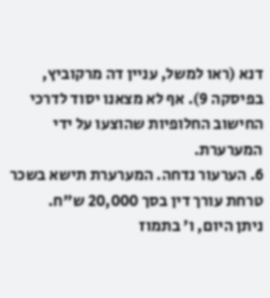דנא (ראו למשל, עניין דה מרקוביץ, בפיסקה 9). אף לא מצאנו יסוד לדרכי החישוב החלופיות שהוצעו על ידי המערערת.
6. הערעור נדחה. המערערת תישא בשכר טרחת עורך דין בסך 20,000 ש"ח.
ניתן היום, ו' בתמוז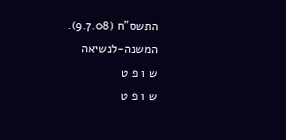התשס"ח (9.7.08).
המשנה-לנשיאה
ש ו פ ט
ש ו פ ט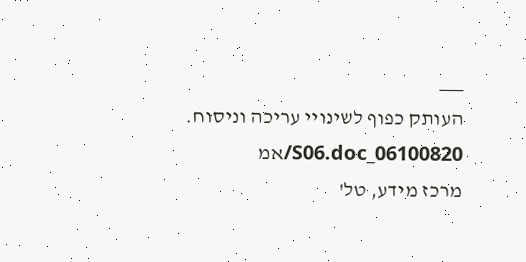___
העותק כפוף לשינויי עריכה וניסוח. 06100820_S06.doc/אמ
מרכז מידע, טל'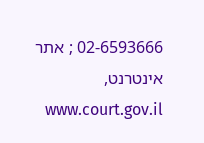02-6593666 ; אתר אינטרנט, www.court.gov.il